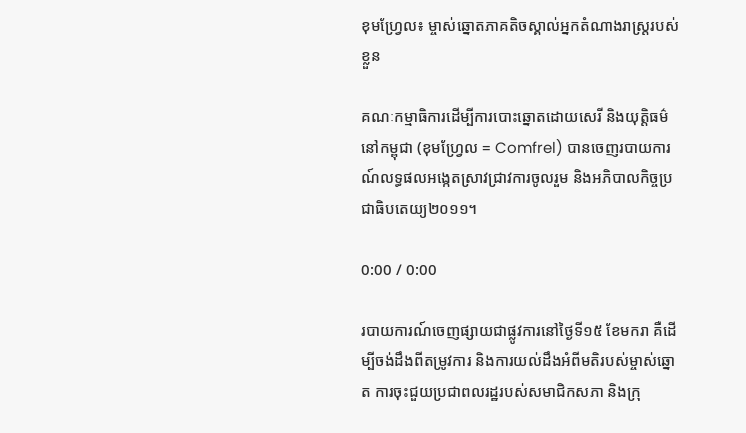ខុមហ្វ្រែល៖ ម្ចាស់ឆ្នោតភាគតិចស្គាល់អ្នកតំណាងរាស្ត្ររបស់ខ្លួន

គណៈកម្មាធិការដើម្បីការបោះឆ្នោតដោយសេរី និងយុត្តិធម៌នៅកម្ពុជា (ខុមហ្វ្រែល = Comfrel) បានចេញរបាយការណ៍លទ្ធផលអង្កេតស្រាវជ្រាវការចូលរួម និងអភិបាលកិច្ចប្រជាធិបតេយ្យ២០១១។

0:00 / 0:00

របាយការណ៍ចេញផ្សាយជាផ្លូវការនៅថ្ងៃទី១៥ ខែមករា គឺដើម្បីចង់ដឹងពីតម្រូវការ និងការយល់ដឹងអំពីមតិរបស់ម្ចាស់ឆ្នោត ការចុះជួយប្រជាពលរដ្ឋរបស់សមាជិកសភា និងក្រុ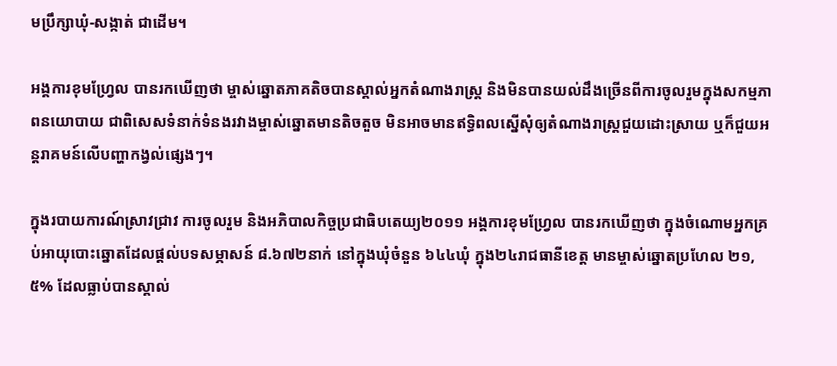មប្រឹក្សាឃុំ-សង្កាត់ ជាដើម។

អង្គការខុមហ្វ្រែល បានរកឃើញថា ម្ចាស់ឆ្នោតភាគតិចបានស្គាល់អ្នកតំណាងរាស្ត្រ និងមិនបានយល់ដឹងច្រើនពីការចូលរួមក្នុងសកម្មភាពនយោបាយ ជាពិសេសទំនាក់ទំនងរវាងម្ចាស់ឆ្នោតមានតិចតួច មិនអាចមានឥទ្ធិពលស្នើសុំឲ្យតំណាងរាស្ត្រជួយដោះស្រាយ ឬក៏ជួយអន្តរាគមន៍លើបញ្ហាកង្វល់ផ្សេងៗ។

ក្នុងរបាយការណ៍ស្រាវជ្រាវ ការចូលរួម និងអភិបាលកិច្ចប្រជាធិបតេយ្យ២០១១ អង្គការខុមហ្វ្រែល បានរកឃើញថា ក្នុងចំណោមអ្នកគ្រប់អាយុបោះឆ្នោតដែលផ្តល់បទសម្ភាសន៍ ៨.៦៧២នាក់ នៅក្នុងឃុំចំនួន ៦៤៤ឃុំ ក្នុង២៤រាជធានីខេត្ត មានម្ចាស់ឆ្នោតប្រហែល ២១,៥% ដែលធ្លាប់បានស្គាល់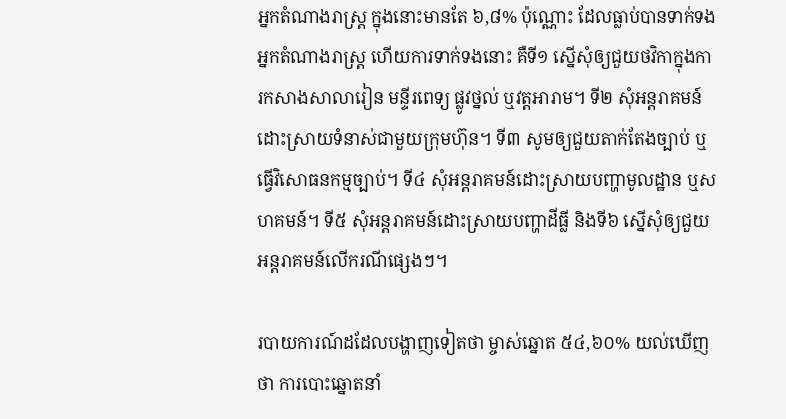អ្នកតំណាងរាស្ត្រ ក្នុងនោះមានតែ ៦,៨% ប៉ុណ្ណោះ ដែលធ្លាប់បានទាក់ទងអ្នកតំណាងរាស្ត្រ ហើយការទាក់ទងនោះ គឺទី១ ស្នើសុំឲ្យជួយថវិកាក្នុងការកសាងសាលារៀន មន្ទីរពេទ្យ ផ្លូវថ្នល់ ឬវត្តអារាម។ ទី២ សុំអន្តរាគមន៍ដោះស្រាយទំនាស់ជាមួយក្រុមហ៊ុន។ ទី៣ សូមឲ្យជួយតាក់តែងច្បាប់ ឬធ្វើវិសោធនកម្មច្បាប់។ ទី៤ សុំអន្តរាគមន៍ដោះស្រាយបញ្ហាមូលដ្ឋាន ឬសហគមន៍។ ទី៥ សុំអន្តរាគមន៍ដោះស្រាយបញ្ហាដីធ្លី និងទី៦ ស្នើសុំឲ្យជួយអន្តរាគមន៍លើករណីផ្សេងៗ។

របាយការណ៍ដដែលបង្ហាញទៀតថា ម្ចាស់ឆ្នោត ៥៤,៦០% យល់ឃើញថា ការបោះឆ្នោតនាំ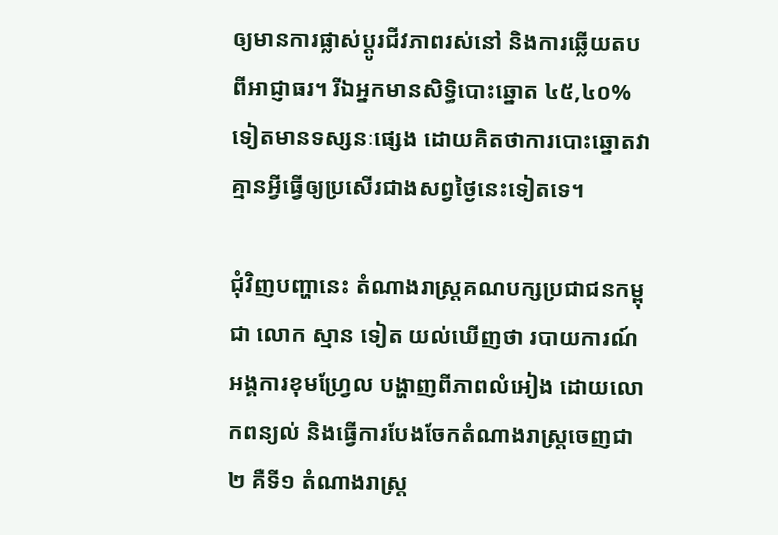ឲ្យមានការផ្លាស់ប្ដូរជីវភាពរស់នៅ និងការឆ្លើយតបពីអាជ្ញាធរ។ រីឯអ្នកមានសិទ្ធិបោះឆ្នោត ៤៥,៤០% ទៀតមានទស្សនៈផ្សេង ដោយគិតថាការបោះឆ្នោតវាគ្មានអ្វីធ្វើឲ្យប្រសើរជាងសព្វថ្ងៃនេះទៀតទេ។

ជុំវិញបញ្ហានេះ តំណាងរាស្ត្រគណបក្សប្រជាជនកម្ពុជា លោក ស្មាន ទៀត យល់ឃើញថា របាយការណ៍អង្គការខុមហ្វ្រែល បង្ហាញពីភាពលំអៀង ដោយលោកពន្យល់ និងធ្វើការបែងចែកតំណាងរាស្ត្រចេញជា២ គឺទី១ តំណាងរាស្ត្រ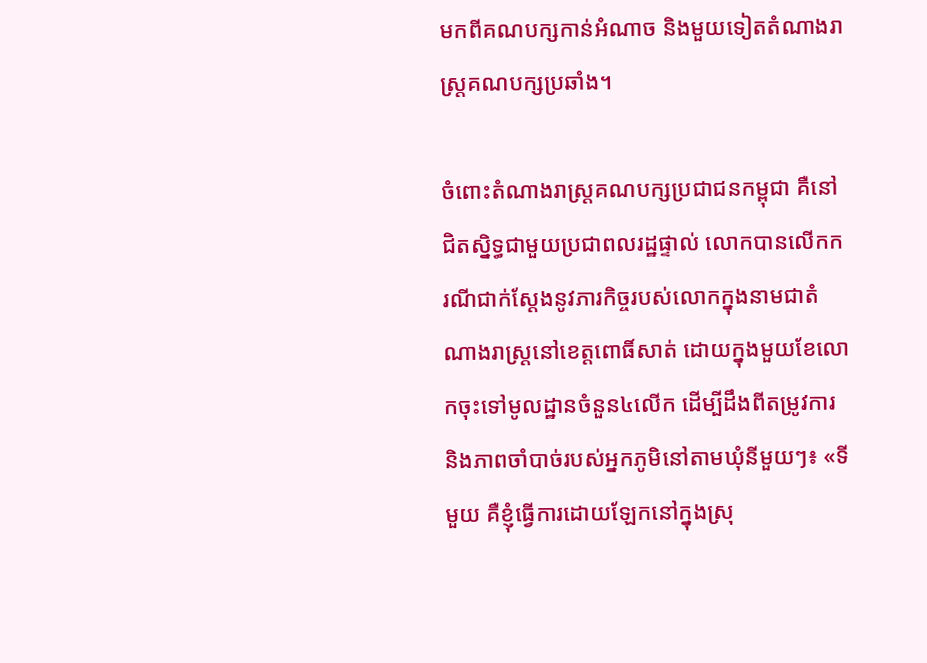មកពីគណបក្សកាន់អំណាច និងមួយទៀតតំណាងរាស្ត្រគណបក្សប្រឆាំង។

ចំពោះតំណាងរាស្ត្រគណបក្សប្រជាជនកម្ពុជា គឺនៅជិតស្និទ្ធជាមួយប្រជាពលរដ្ឋផ្ទាល់ លោកបានលើកករណីជាក់ស្ដែងនូវភារកិច្ចរបស់លោកក្នុងនាមជាតំណាងរាស្ត្រនៅខេត្តពោធិ៍សាត់ ដោយក្នុងមួយខែលោកចុះទៅមូលដ្ឋានចំនួន៤លើក ដើម្បីដឹងពីតម្រូវការ និងភាពចាំបាច់របស់អ្នកភូមិនៅតាមឃុំនីមួយៗ៖ «ទីមួយ គឺខ្ញុំធ្វើការដោយឡែកនៅក្នុងស្រុ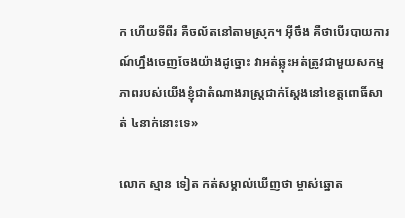ក ហើយទីពីរ គឺចល័តនៅតាមស្រុក។ អ៊ីចឹង គឺថាបើរបាយការណ៍ហ្នឹងចេញចែងយ៉ាងដូច្នោះ វាអត់ឆ្លុះអត់ត្រូវជាមួយសកម្មភាពរបស់យើងខ្ញុំជាតំណាងរាស្ត្រជាក់ស្ដែងនៅខេត្តពោធិ៍សាត់ ៤នាក់នោះទេ»

លោក ស្មាន ទៀត កត់សម្គាល់ឃើញថា ម្ចាស់ឆ្នោត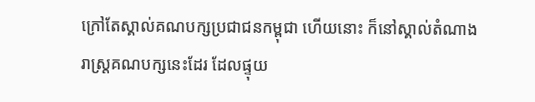ក្រៅតែស្គាល់គណបក្សប្រជាជនកម្ពុជា ហើយនោះ ក៏នៅស្គាល់តំណាងរាស្ត្រគណបក្សនេះដែរ ដែលផ្ទុយ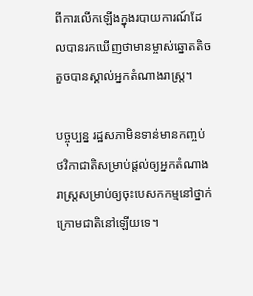ពីការលើកឡើងក្នុងរបាយការណ៍ដែលបានរកឃើញថាមានម្ចាស់ឆ្នោតតិចតួចបានស្គាល់អ្នកតំណាងរាស្ត្រ។

បច្ចុប្បន្ន រដ្ឋសភាមិនទាន់មានកញ្ចប់ថវិកាជាតិសម្រាប់ផ្តល់ឲ្យអ្នកតំណាងរាស្ត្រសម្រាប់ឲ្យចុះបេសកកម្មនៅថ្នាក់ក្រោមជាតិនៅឡើយទេ។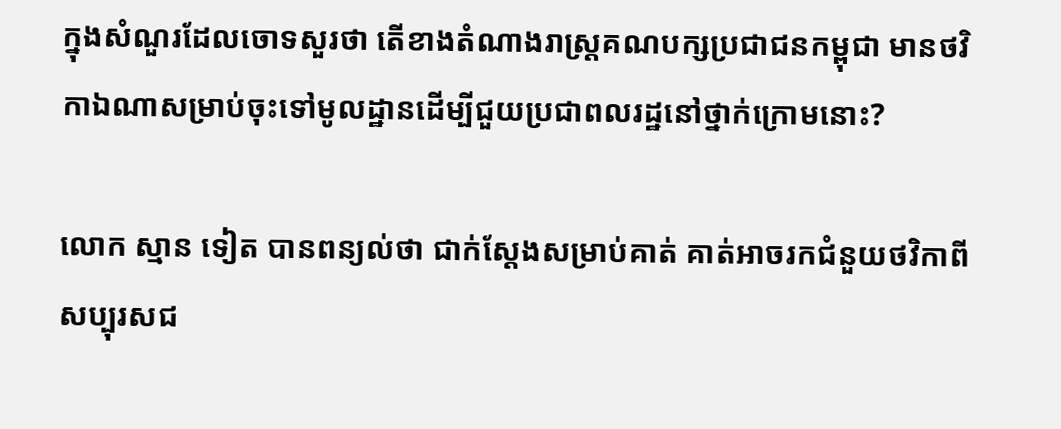ក្នុងសំណួរដែលចោទសួរថា តើខាងតំណាងរាស្ត្រគណបក្សប្រជាជនកម្ពុជា មានថវិកាឯណាសម្រាប់ចុះទៅមូលដ្ឋានដើម្បីជួយប្រជាពលរដ្ឋនៅថ្នាក់ក្រោមនោះ?

លោក ស្មាន ទៀត បានពន្យល់ថា ជាក់ស្ដែងសម្រាប់គាត់ គាត់អាចរកជំនួយថវិកាពីសប្បុរសជ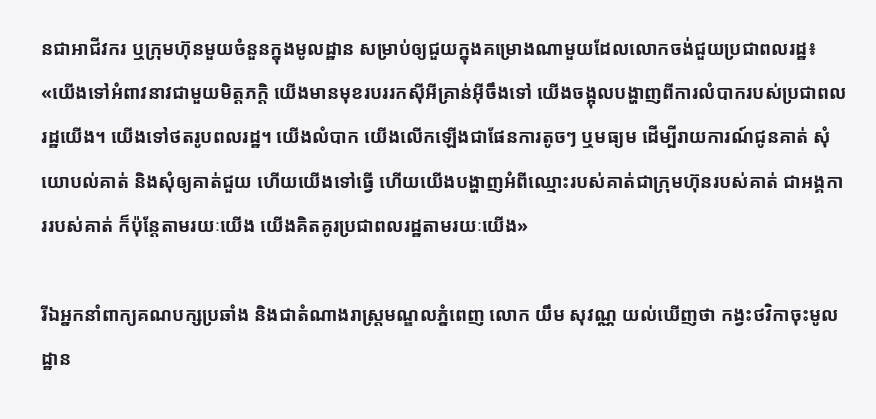នជាអាជីវករ ឬក្រុមហ៊ុនមួយចំនួនក្នុងមូលដ្ឋាន សម្រាប់ឲ្យជួយក្នុងគម្រោងណាមួយដែលលោកចង់ជួយប្រជាពលរដ្ឋ៖ «យើងទៅអំពាវនាវជាមួយមិត្តភក្ដិ យើងមានមុខរបររកស៊ីអីគ្រាន់អ៊ីចឹងទៅ យើងចង្អុលបង្ហាញពីការលំបាករបស់ប្រជាពលរដ្ឋយើង។ យើងទៅថតរូបពលរដ្ឋ។ យើងលំបាក យើងលើកឡើងជាផែនការតូចៗ ឬមធ្យម ដើម្បីរាយការណ៍ជូនគាត់ សុំយោបល់គាត់ និងសុំឲ្យគាត់ជួយ ហើយយើងទៅធ្វើ ហើយយើងបង្ហាញអំពីឈ្មោះរបស់គាត់ជាក្រុមហ៊ុនរបស់គាត់ ជាអង្គការរបស់គាត់ ក៏ប៉ុន្តែតាមរយៈយើង យើងគិតគូរប្រជាពលរដ្ឋតាមរយៈយើង»

រីឯអ្នកនាំពាក្យគណបក្សប្រឆាំង និងជាតំណាងរាស្ត្រមណ្ឌលភ្នំពេញ លោក យឹម សុវណ្ណ យល់ឃើញថា កង្វះថវិកាចុះមូលដ្ឋាន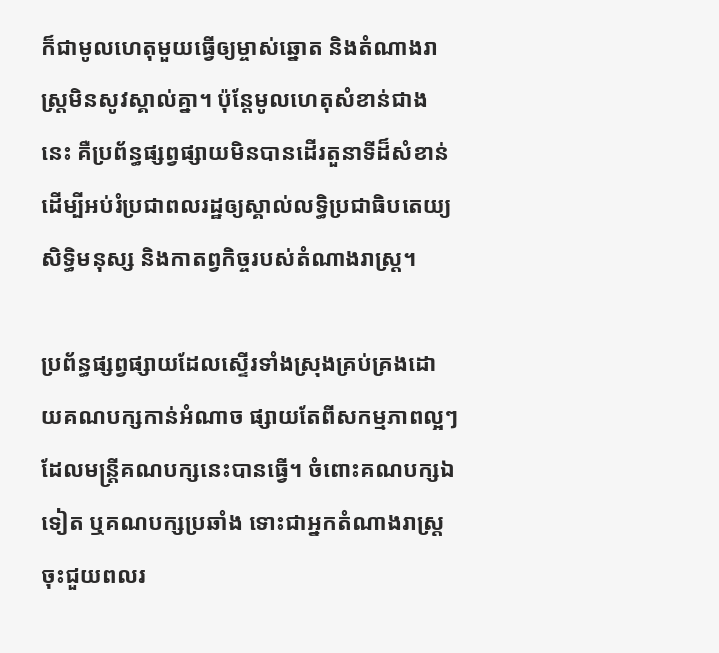ក៏ជាមូលហេតុមួយធ្វើឲ្យម្ចាស់ឆ្នោត និងតំណាងរាស្ត្រមិនសូវស្គាល់គ្នា។ ប៉ុន្តែមូលហេតុសំខាន់ជាងនេះ គឺប្រព័ន្ធផ្សព្វផ្សាយមិនបានដើរតួនាទីដ៏សំខាន់ ដើម្បីអប់រំប្រជាពលរដ្ឋឲ្យស្គាល់លទ្ធិប្រជាធិបតេយ្យ សិទ្ធិមនុស្ស និងកាតព្វកិច្ចរបស់តំណាងរាស្ត្រ។

ប្រព័ន្ធផ្សព្វផ្សាយដែលស្ទើរទាំងស្រុងគ្រប់គ្រងដោយគណបក្សកាន់អំណាច ផ្សាយតែពីសកម្មភាពល្អៗដែលមន្ត្រីគណបក្សនេះបានធ្វើ។ ចំពោះគណបក្សឯទៀត ឬគណបក្សប្រឆាំង ទោះជាអ្នកតំណាងរាស្ត្រចុះជួយពលរ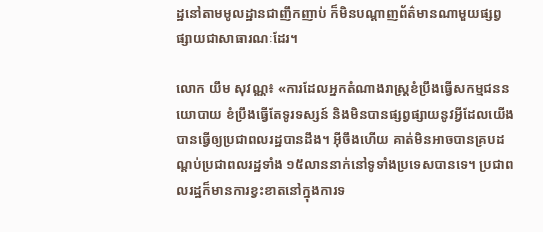ដ្ឋនៅតាមមូលដ្ឋានជាញឹកញាប់ ក៏មិនបណ្ដាញព័ត៌មានណាមួយផ្សព្វផ្សាយជាសាធារណៈដែរ។

លោក យឹម សុវណ្ណ៖ «ការដែលអ្នកតំណាងរាស្ត្រខំប្រឹងធ្វើសកម្មជននយោបាយ ខំប្រឹងធ្វើតែទូរទស្សន៍ និងមិនបានផ្សព្វផ្សាយនូវអ្វីដែលយើងបានធ្វើឲ្យប្រជាពលរដ្ឋបានដឹង។ អ៊ីចឹងហើយ គាត់មិនអាចបានគ្របដណ្ដប់ប្រជាពលរដ្ឋទាំង ១៥លាននាក់នៅទូទាំងប្រទេសបានទេ។ ប្រជាពលរដ្ឋក៏មានការខ្វះខាតនៅក្នុងការទ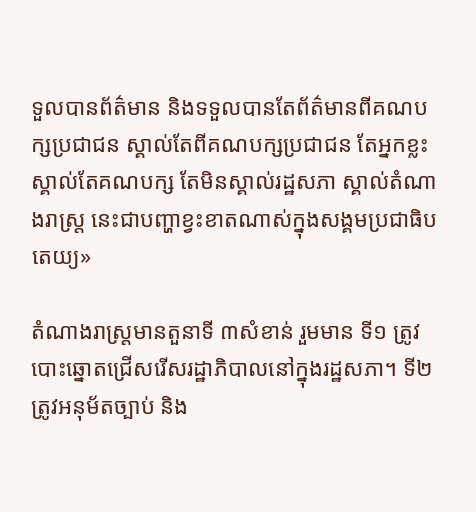ទួលបានព័ត៌មាន និងទទួលបានតែព័ត៌មានពីគណបក្សប្រជាជន ស្គាល់តែពីគណបក្សប្រជាជន តែអ្នកខ្លះស្គាល់តែគណបក្ស តែមិនស្គាល់រដ្ឋសភា ស្គាល់តំណាងរាស្ត្រ នេះជាបញ្ហាខ្វះខាតណាស់ក្នុងសង្គមប្រជាធិបតេយ្យ»

តំណាងរាស្ត្រមានតួនាទី ៣សំខាន់ រួមមាន ទី១ ត្រូវបោះឆ្នោតជ្រើសរើសរដ្ឋាភិបាលនៅក្នុងរដ្ឋសភា។ ទី២ ត្រូវអនុម័តច្បាប់ និង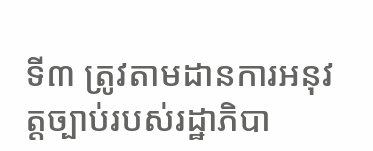ទី៣ ត្រូវតាមដានការអនុវត្តច្បាប់របស់រដ្ឋាភិបា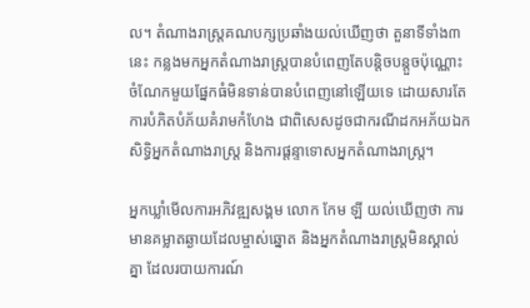ល។ តំណាងរាស្ត្រគណបក្សប្រឆាំងយល់ឃើញថា តួនាទីទាំង៣នេះ កន្លងមកអ្នកតំណាងរាស្ត្របានបំពេញតែបន្តិចបន្តួចប៉ុណ្ណោះ ចំណែកមួយផ្នែកធំមិនទាន់បានបំពេញនៅឡើយទេ ដោយសារតែការបំភិតបំភ័យគំរាមកំហែង ជាពិសេសដូចជាករណីដកអភ័យឯកសិទ្ធិអ្នកតំណាងរាស្ត្រ និងការផ្ដន្ទាទោសអ្នកតំណាងរាស្ត្រ។

អ្នកឃ្លាំមើលការអភិវឌ្ឍសង្គម លោក កែម ឡី យល់ឃើញថា ការមានគម្លាតឆ្ងាយដែលម្ចាស់ឆ្នោត និងអ្នកតំណាងរាស្ត្រមិនស្គាល់គ្នា ដែលរបាយការណ៍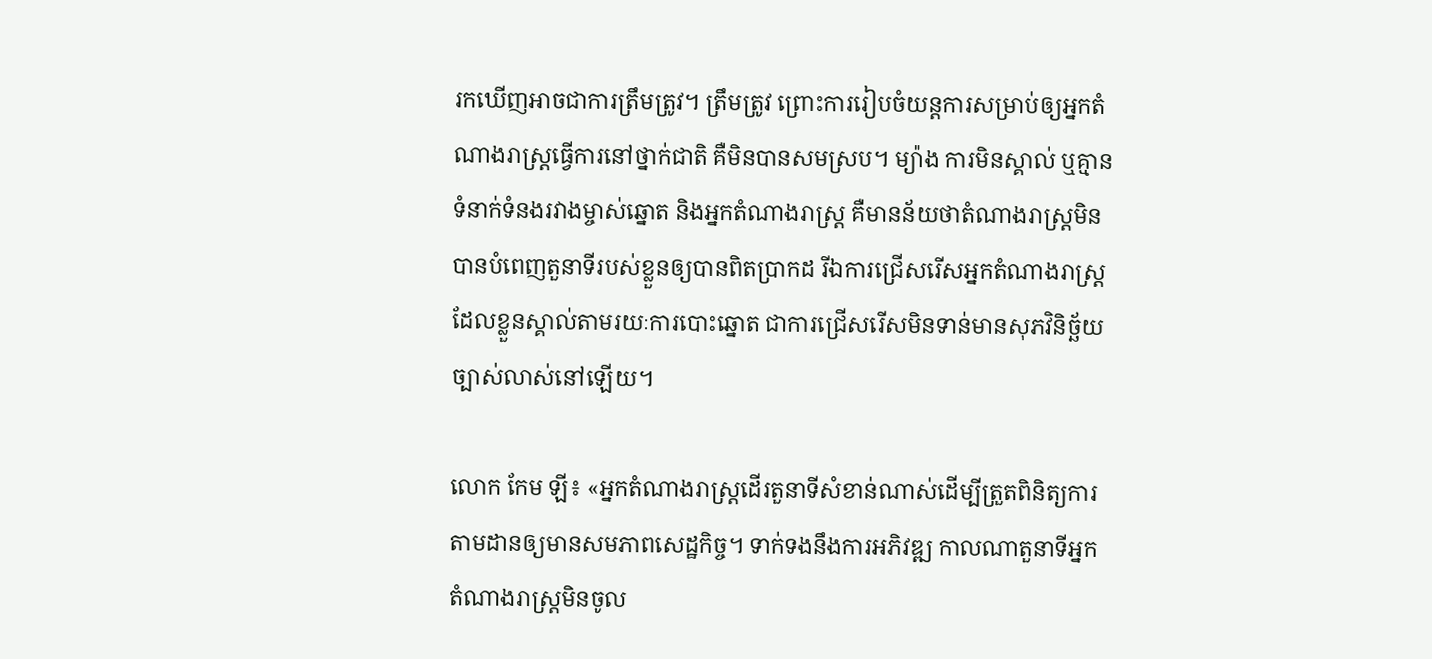រកឃើញអាចជាការត្រឹមត្រូវ។ ត្រឹមត្រូវ ព្រោះការរៀបចំយន្តការសម្រាប់ឲ្យអ្នកតំណាងរាស្ត្រធ្វើការនៅថ្នាក់ជាតិ គឺមិនបានសមស្រប។ ម្យ៉ាង ការមិនស្គាល់ ឬគ្មានទំនាក់ទំនងរវាងម្ចាស់ឆ្នោត និងអ្នកតំណាងរាស្ត្រ គឺមានន័យថាតំណាងរាស្ត្រមិនបានបំពេញតួនាទីរបស់ខ្លួនឲ្យបានពិតប្រាកដ រីឯការជ្រើសរើសអ្នកតំណាងរាស្ត្រដែលខ្លួនស្គាល់តាមរយៈការបោះឆ្នោត ជាការជ្រើសរើសមិនទាន់មានសុភវិនិច្ឆ័យច្បាស់លាស់នៅឡើយ។

លោក កែម ឡី៖ «អ្នកតំណាងរាស្ត្រដើរតួនាទីសំខាន់ណាស់ដើម្បីត្រួតពិនិត្យការតាមដានឲ្យមានសមភាពសេដ្ឋកិច្ច។ ទាក់ទងនឹងការអភិវឌ្ឍ កាលណាតួនាទីអ្នកតំណាងរាស្ត្រមិនចូល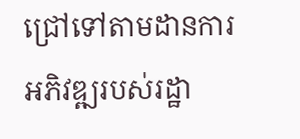ជ្រៅទៅតាមដានការអភិវឌ្ឍរបស់រដ្ឋា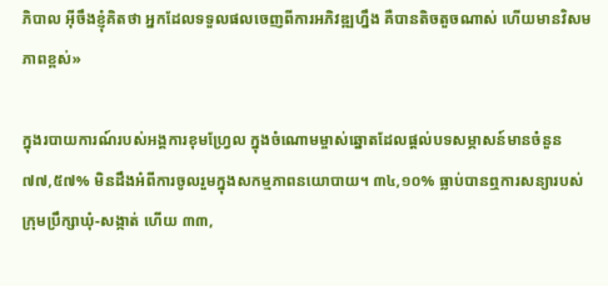ភិបាល អ៊ីចឹងខ្ញុំគិតថា អ្នកដែលទទួលផលចេញពីការអភិវឌ្ឍហ្នឹង គឺបានតិចតួចណាស់ ហើយមានវិសមភាពខ្ពស់»

ក្នុងរបាយការណ៍របស់អង្គការខុមហ្វ្រែល ក្នុងចំណោមម្ចាស់ឆ្នោតដែលផ្តល់បទសម្ភាសន៍មានចំនួន ៧៧,៥៧% មិនដឹងអំពីការចូលរួមក្នុងសកម្មភាពនយោបាយ។ ៣៤,១០% ធ្លាប់បានឮការសន្យារបស់ក្រុមប្រឹក្សាឃុំ-សង្កាត់ ហើយ ៣៣,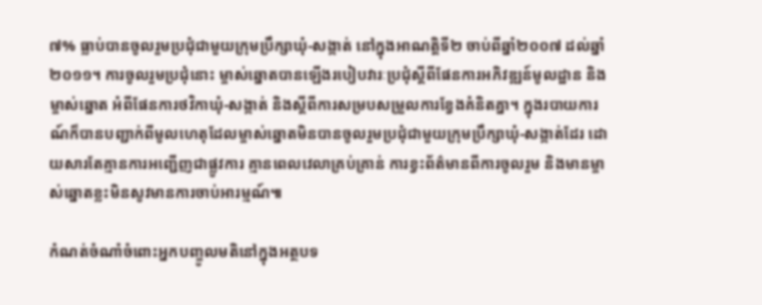៧% ធ្លាប់បានចូលរួមប្រជុំជាមួយក្រុមប្រឹក្សាឃុំ-សង្កាត់ នៅក្នុងអាណត្តិទី២ ចាប់ពីឆ្នាំ២០០៧ ដល់ឆ្នាំ២០១១។ ការចូលរួមប្រជុំនោះ ម្ចាស់ឆ្នោតបានឡើងរបៀបវារៈប្រជុំស្ដីពីផែនការអភិវឌ្ឍន៍មូលដ្ឋាន និងម្ចាស់ឆ្នោត អំពីផែនការថវិកាឃុំ-សង្កាត់ និងស្ដីពីការសម្របសម្រួលការខ្វែងគំនិតគ្នា។ ក្នុងរបាយការណ៍ក៏បានបញ្ជាក់ពីមូលហេតុដែលម្ចាស់ឆ្នោតមិនបានចូលរួមប្រជុំជាមួយក្រុមប្រឹក្សាឃុំ-សង្កាត់ដែរ ដោយសារតែគ្មានការអញ្ជើញជាផ្លូវការ គ្មានពេលវេលាគ្រប់គ្រាន់ ការខ្វះព័ត៌មានពីការចូលរួម និងមានម្ចាស់ឆ្នោតខ្លះមិនសូវមានការចាប់អារម្មណ៍៕

កំណត់ចំណាំចំពោះអ្នកបញ្ចូលមតិនៅក្នុងអត្ថបទ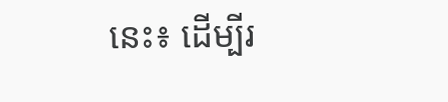នេះ៖ ដើម្បីរ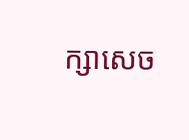ក្សាសេច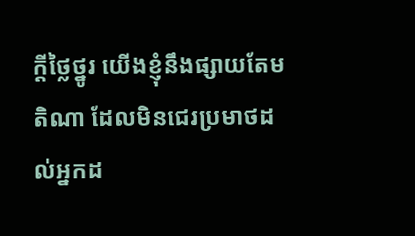ក្ដីថ្លៃថ្នូរ យើងខ្ញុំនឹងផ្សាយតែមតិណា ដែលមិនជេរប្រមាថដល់អ្នកដ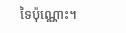ទៃប៉ុណ្ណោះ។